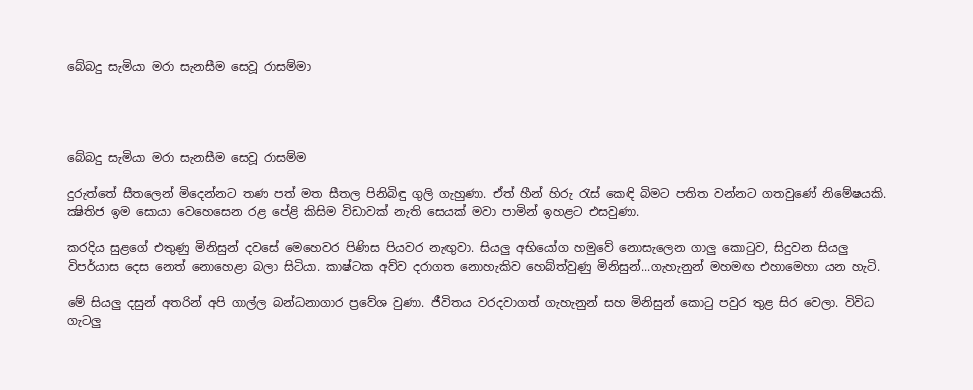බේබදු සැමියා මරා සැනසීම සෙවූ රාසම්මා




බේබදු සැමියා මරා සැනසීම සෙවූ රාසම්ම

දුරුත්තේ සීතලෙන් මිදෙන්නට තණ පත් මත සීතල පිනිබිඳු ගුලි ගැහුණා. ඒත් හීන් හිරු රැස් කෙඳි බිමට පතිත වන්නට ගතවුණේ නිමේෂයකි. ක්‍ෂිතිජ ඉම සොයා වෙහෙසෙන රළ පේළි කිසිම විඩාවක් නැති සෙයක් මවා පාමින් ඉහළට එසවුණා.

කරදිය සුළගේ එතුණු මිනිසුන් දවසේ මෙහෙවර පිණිස පියවර නැඟුවා. සියලු අභියෝග හමුවේ නොසැලෙන ගාලු කොටුව, සිදුවන සියලු විපර්යාස දෙස නෙත් නොහෙළා බලා සිටියා. කාෂ්ටක අව්ව දරාගත නොහැකිව හෙබ්ත්වුණු මිනිසුන්...ගැහැනුන් මහමඟ එහාමෙහා යන හැටි.

මේ සියලු දසුන් අතරින් අපි ගාල්ල බන්ධනාගාර ප්‍රවේශ වුණා. ජීවිතය වරදවාගත් ගැහැනුන් සහ මිනිසුන් කොටු පවුර තුළ සිර වෙලා. විවිධ ගැටලු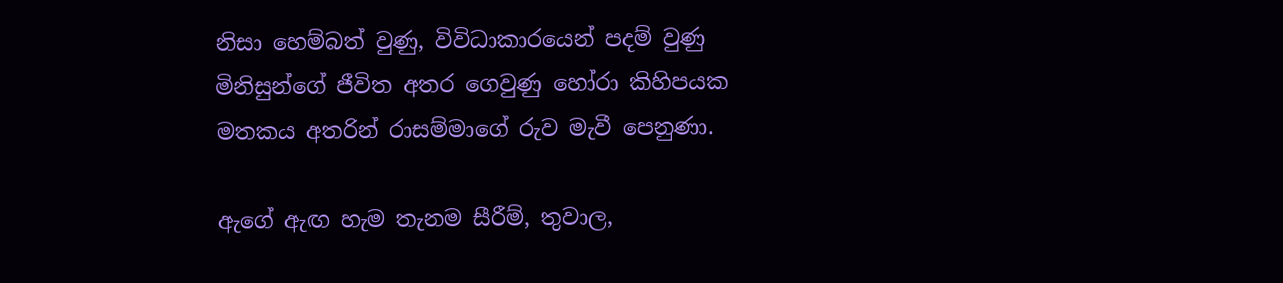නිසා හෙම්බත් වුණු, විවිධාකාරයෙන් පදම් වුණු මිනිසුන්ගේ ජීවිත අතර ගෙවුණු හෝරා කිහිපයක මතකය අතරින් රාසම්මාගේ රුව මැවී පෙනුණා.

ඇගේ ඇඟ හැම තැනම සීරීම්, තුවාල,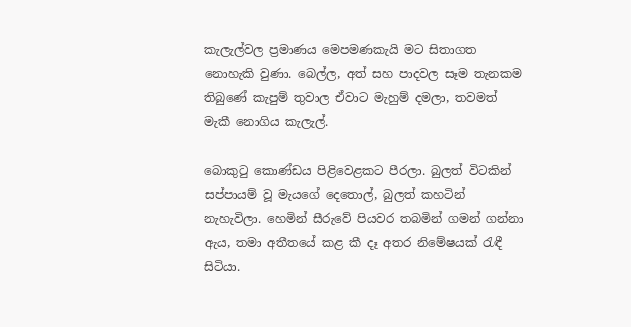කැලැල්වල ප්‍රමාණය මෙපමණකැයි මට සිතාගත නොහැකි වුණා. බෙල්ල, අත් සහ පාදවල සෑම තැනකම තිබුණේ කැපුම් තුවාල ඒවාට මැහුම් දමලා, තවමත් මැකී නොගිය කැලැල්.

බොකුටු කොණ්ඩය පිළිවෙළකට පීරලා. බුලත් විටකින් සප්පායම් වූ මැයගේ දෙතොල්, බුලත් කහටින් නැහැවිලා. හෙමින් සීරුවේ පියවර තබමින් ගමන් ගන්නා ඇය, තමා අතීතයේ කළ කී දෑ අතර නිමේෂයක් රැඳී සිටියා.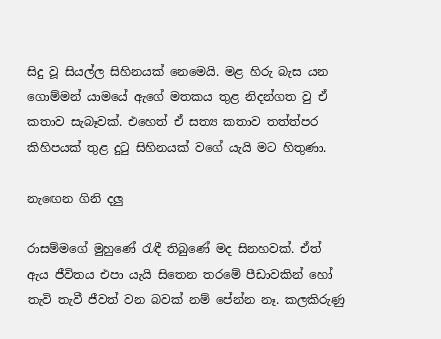සිදු වූ සියල්ල සිහිනයක් නෙමෙයි. මළ හිරු බැස යන ගොම්මන් යාමයේ ඇගේ මතකය තුළ නිදන්ගත වු ඒ කතාව සැබෑවක්. එහෙත් ඒ සත්‍ය කතාව තත්ත්පර කිහිපයක් තුළ දුටු සිහිනයක් වගේ යැයි මට හිතුණා.

නැඟෙන ගිනි දලු

රාසම්මගේ මුහුණේ රැඳී තිබුණේ මද සිනහවක්. ඒත් ඇය ජීවිතය එපා යැයි සිතෙන තරමේ පීඩාවකින් හෝ තැවි තැවී ජීවත් වන බවක් නම් පේන්න නෑ. කලකිරුණු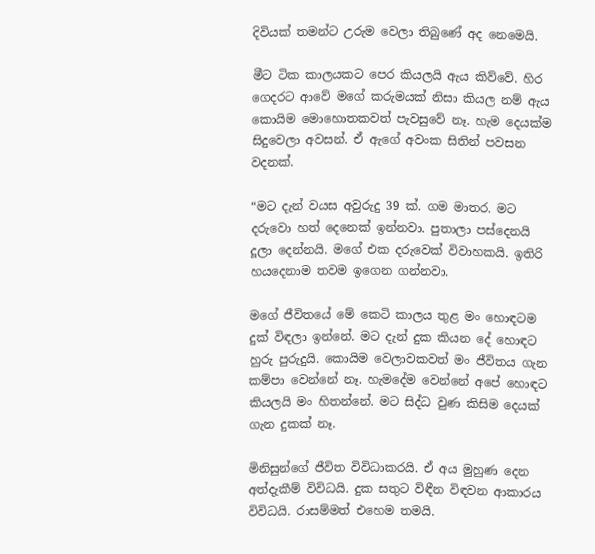දිවියක් තමන්ට උරුම වෙලා තිබුණේ අද නෙමෙයි.

මීට ටික කාලයකට පෙර කියලයි ඇය කිව්වේ. හිර ගෙදරට ආවේ මගේ කරුමයක් නිසා කියල නම් ඇය කොයිම මොහොතකවත් පැවසුවේ නෑ. හැම දෙයක්ම සිදුවෙලා අවසන්. ඒ ඇගේ අවංක සිතින් පවසන වදනක්.

“මට දැන් වයස අවුරුදු 39 ක්. ගම මාතර. මට දරුවො හත් දෙනෙක් ඉන්නවා. පුතාලා පස්දෙනයි දූලා දෙන්නයි. මගේ එක දරුවෙක් විවාහකයි. ඉතිරි හයදෙනාම තවම ඉගෙන ගන්නවා.

මගේ ජීවිතයේ මේ කෙටි කාලය තුළ මං හොඳටම දුක් විඳලා ඉන්නේ. මට දැන් දුක කියන දේ හොඳට හුරු පුරුදුයි. කොයිම වෙලාවකවත් මං ජීවිතය ගැන කම්පා වෙන්නේ නෑ. හැමදේම වෙන්නේ අපේ හොඳට කියලයි මං හිතන්නේ. මට සිද්ධ වුණ කිසිම දෙයක් ගැන දුකක් නෑ.

මිනිසුන්ගේ ජීවිත විවිධාකරයි. ඒ අය මුහුණ දෙන අත්දැකීම් විවිධයි. දුක සතුට විඳීන විඳවන ආකාරය විවිධයි. රාසම්මත් එහෙම තමයි.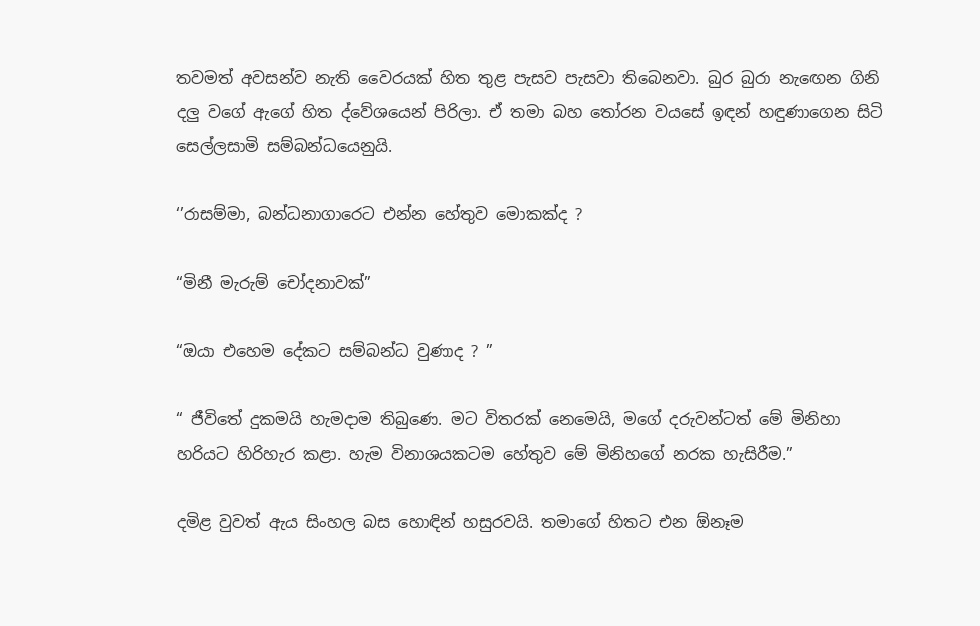තවමත් අවසන්ව නැති වෛරයක් හිත තුළ පැසව පැසවා තිබෙනවා. බුර බුරා නැඟෙන ගිනි දලු වගේ ඇගේ හිත ද්වේශයෙන් පිරිලා. ඒ තමා බහ තෝරන වයසේ ඉඳන් හඳුණාගෙන සිටි සෙල්ලසාමි සම්බන්ධයෙනුයි.

‘’රාසම්මා, බන්ධනාගාරෙට එන්න හේතුව මොකක්ද ?

“මිනී මැරුම් චෝදනාවක්”

“ඔයා එහෙම දේකට සම්බන්ධ වුණාද ? ”

“ ජීවිතේ දුකමයි හැමදාම තිබුණෙ. මට විතරක් නෙමෙයි, මගේ දරුවන්ටත් මේ මිනිහා හරියට හිරිහැර කළා. හැම විනාශයකටම හේතුව මේ මිනිහගේ නරක හැසිරීම.”

දමිළ වුවත් ඇය සිංහල බස හොඳින් හසුරවයි. තමාගේ හිතට එන ඕනෑම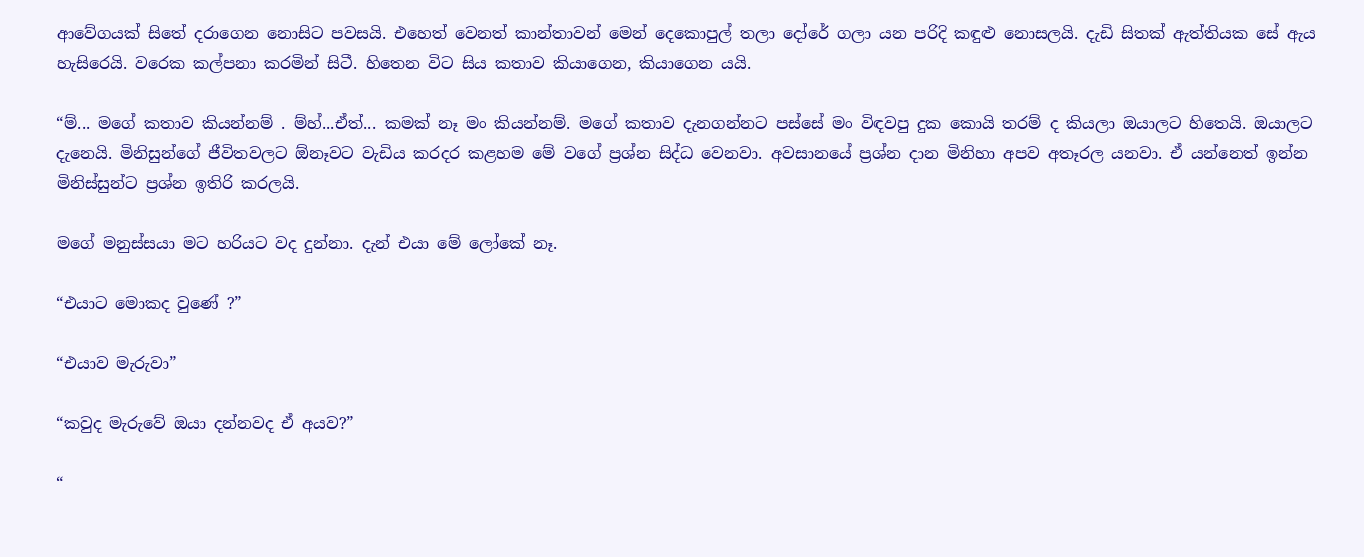ආවේගයක් සිතේ දරාගෙන නොසිට පවසයි. එහෙත් වෙනත් කාන්තාවන් මෙන් දෙකොපුල් තලා දෝරේ ගලා යන පරිදි කඳුළු නොසලයි. දැඩි සිතක් ඇත්තියක සේ ඇය හැසිරෙයි. වරෙක කල්පනා කරමින් සිටී. හිතෙන විට සිය කතාව කියාගෙන, කියාගෙන යයි.

“ම්... මගේ කතාව කියන්නම් . ම්හ්...ඒත්... කමක් නෑ මං කියන්නම්. මගේ කතාව දැනගන්නට පස්සේ මං විඳවපු දුක කොයි තරම් ද කියලා ඔයාලට හිතෙයි. ඔයාලට දැනෙයි. මිනිසුන්ගේ ජීවිතවලට ඕනෑවට වැඩිය කරදර කළහම මේ වගේ ප්‍රශ්න සිද්ධ වෙනවා. අවසානයේ ප්‍රශ්න දාන මිනිහා අපව අතෑරල යනවා. ඒ යන්නෙත් ඉන්න මිනිස්සුන්ට ප්‍රශ්න ඉතිරි කරලයි.

මගේ මනුස්සයා මට හරියට වද දුන්නා. දැන් එයා මේ ලෝකේ නෑ.

“එයාට මොකද වුණේ ?”

“එයාව මැරුවා”

“කවුද මැරුවේ ඔයා දන්නවද ඒ අයව?”

“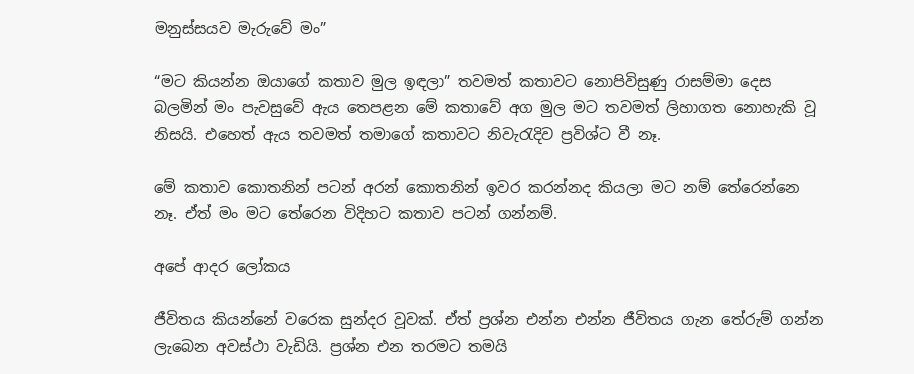මනුස්සයව මැරුවේ මං”

“මට කියන්න ඔයාගේ කතාව මුල ඉඳලා” තවමත් කතාවට නොපිවිසුණු රාසම්මා දෙස බලමින් මං පැවසුවේ ඇය තෙපළන මේ කතාවේ අග මුල මට තවමත් ලිහාගත නොහැකි වූ නිසයි. එහෙත් ඇය තවමත් තමාගේ කතාවට නිවැරැදිව ප්‍රවිශ්ට වී නෑ.

මේ කතාව කොතනින් පටන් අරන් කොතනින් ඉවර කරන්නද කියලා මට නම් තේරෙන්නෙ නෑ. ඒත් මං මට තේරෙන විදිහට කතාව පටන් ගන්නම්.

අපේ ආදර ලෝකය

ජීවිතය කියන්නේ වරෙක සුන්දර වූවක්. ඒත් ප්‍රශ්න එන්න එන්න ජීවිතය ගැන තේරුම් ගන්න ලැබෙන අවස්ථා වැඩියි. ප්‍රශ්න එන තරමට තමයි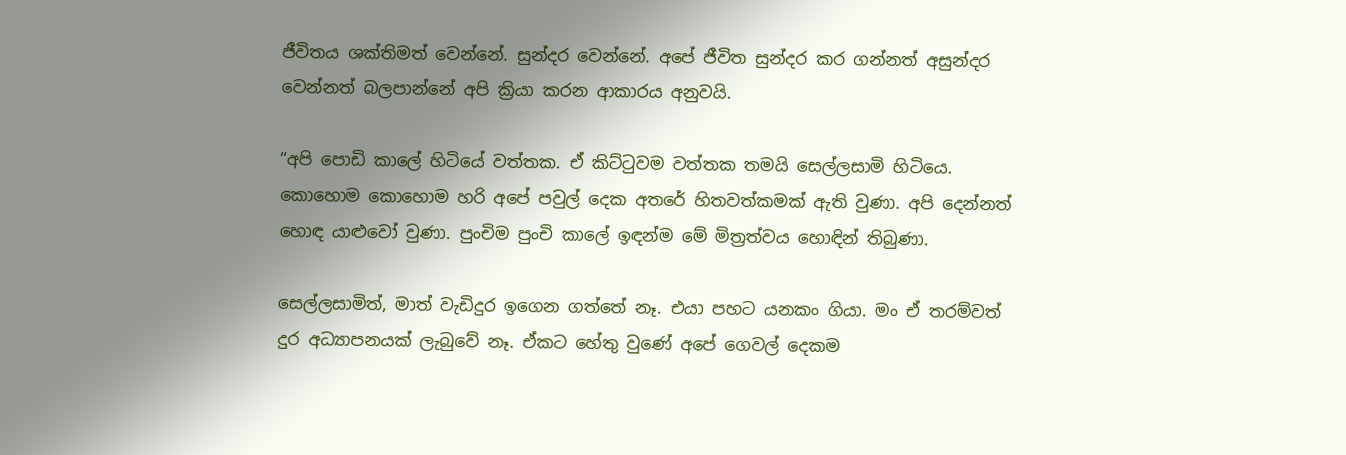ජීවිතය ශක්තිමත් වෙන්නේ. සුන්දර වෙන්නේ. අපේ ජීවිත සුන්දර කර ගන්නත් අසුන්දර වෙන්නත් බලපාන්නේ අපි ක්‍රියා කරන ආකාරය අනුවයි.

“අපි පොඩි කාලේ හිටියේ වත්තක. ඒ කිට්ටුවම වත්තක තමයි සෙල්ලසාමි හිටියෙ. කොහොම කොහොම හරි අපේ පවුල් දෙක අතරේ හිතවත්කමක් ඇති වුණා. අපි දෙන්නත් හොඳ යාළුවෝ වුණා. පුංචිම පුංචි කාලේ ඉඳන්ම මේ මිත්‍රත්වය හොඳින් තිබුණා.

සෙල්ලසාමිත්, මාත් වැඩිදුර ඉගෙන ගත්තේ නෑ. එයා පහට යනකං ගියා. මං ඒ තරම්වත් දුර අධ්‍යාපනයක් ලැබුවේ නෑ. ඒකට හේතු වුණේ අපේ ගෙවල් දෙකම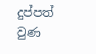දුප්පත් වුණ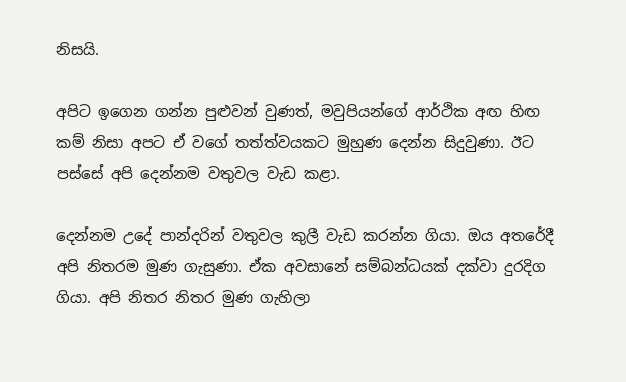නිසයි.

අපිට ඉගෙන ගන්න පුළුවන් වුණත්, මවුපියන්ගේ ආර්ථික අඟ හිඟ කම් නිසා අපට ඒ වගේ තත්ත්වයකට මුහුණ දෙන්න සිදුවුණා. ඊට පස්සේ අපි දෙන්නම වතුවල වැඩ කළා.

දෙන්නම උදේ පාන්දරින් වතුවල කුලී වැඩ කරන්න ගියා. ඔය අතරේදී අපි නිතරම මුණ ගැසුණා. ඒක අවසානේ සම්බන්ධයක් දක්වා දුරදිග ගියා. අපි නිතර නිතර මුණ ගැහිලා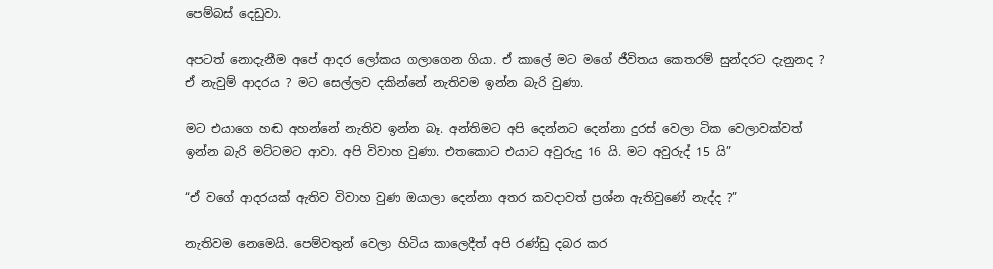පෙම්බස් දෙඩුවා.

අපටත් නොදැනීම අපේ ආදර ලෝකය ගලාගෙන ගියා. ඒ කාලේ මට මගේ ජීවිතය කෙතරම් සුන්දරට දැනුනද ? ඒ නැවුම් ආදරය ? මට සෙල්ලව දකින්නේ නැතිවම ඉන්න බැරි වුණා.

මට එයාගෙ හඬ අහන්නේ නැතිව ඉන්න බෑ. අන්තිමට අපි දෙන්නට දෙන්නා දුරස් වෙලා ටික වෙලාවක්වත් ඉන්න බැරි මට්ටමට ආවා. අපි විවාහ වුණා. එතකොට එයාට අවුරුදු 16 යි. මට අවුරුද් 15 යි”

“ඒ වගේ ආදරයක් ඇතිව විවාහ වුණ ඔයාලා දෙන්නා අතර කවදාවත් ප්‍රශ්න ඇතිවුණේ නැද්ද ?”

නැතිවම නෙමෙයි. පෙම්වතුන් වෙලා හිටිය කාලෙදීත් අපි රණ්ඩු දබර කර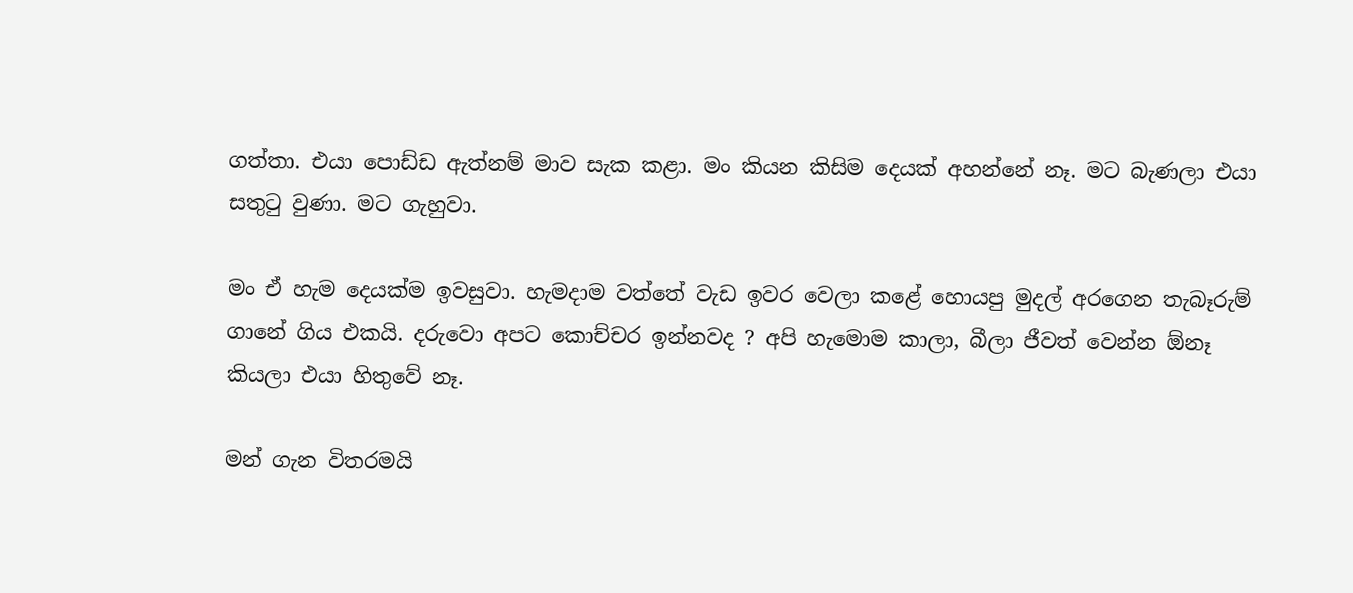ගත්තා. එයා පොඩ්ඩ ඇත්නම් මාව සැක කළා. මං කියන කිසිම දෙයක් අහන්නේ නෑ. මට බැණලා එයා සතුටු වුණා. මට ගැහුවා.

මං ඒ හැම දෙයක්ම ඉවසුවා. හැමදාම වත්තේ වැඩ ඉවර වෙලා කළේ හොයපු මුදල් අරගෙන තැබෑරුම් ගානේ ගිය එකයි. දරුවො අපට කොච්චර ඉන්නවද ? අපි හැමොම කාලා, බීලා ජීවත් වෙන්න ඕනෑ කියලා එයා හිතුවේ නෑ.

මන් ගැන විතරමයි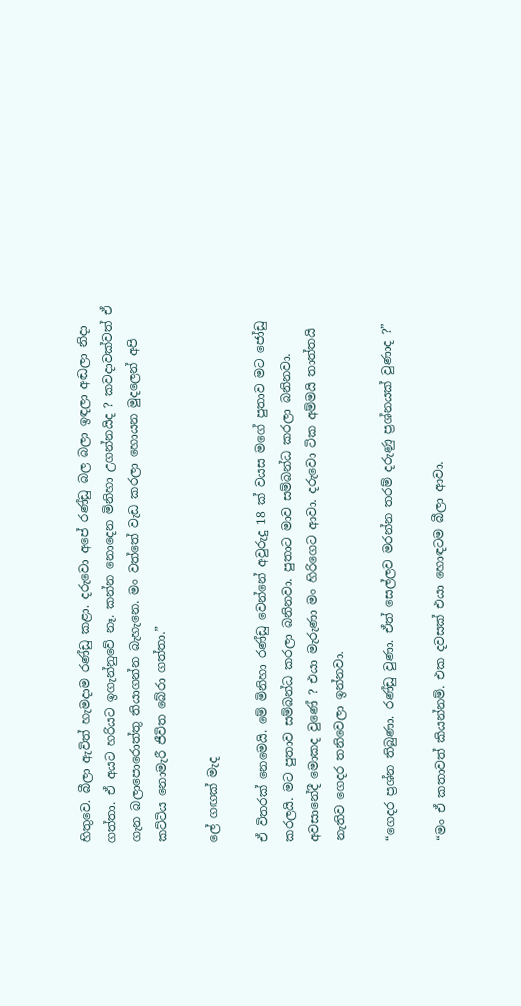හිතුවෙ. බීලා ඇවිත් හැමදාම රණ්ඩු කළා. දරුවො අපේ රණ්ඩු බල බලා ඉඳලා අඬලා නිදා ගත්තා. ඒ අයට හරියට ඉගැන්නුවේ නෑ. කන්න නොදෙන මිනිහා උගන්නයිද ? කවදාවක්වත් ඒ ගැන බලාපොරොත්තු තියාගන්න බැහැනෙ. මං වත්තේ වැඩ කරලා හොයන මුදලෙන් අපි කට්ටිය නොමැරී ජීවිත බේරා ගත්තා.”

ලේ ගඟක් මැද

ඒ විතරක් නෙමෙයි. මේ මිනිහා රණ්ඩු වෙන්නේ අවුරුදු 18 ක් වයස මගේ පුතාව මට ජෝඩු කරලයි. මට පුතාව සම්බන්ධ කරලා බනිනවා. පුතාට මාව සම්බන්ධ කරලා බනිනවා. අවසානේදී මොකද වුණේ ? එයා මැරුණා මං හිරිගෙට ආවා. දරුවො ටික අම්මයි තාත්තයි නැතිව ගෙදර තනිවෙලා ඉන්නවා.

“ගෙදර ප්‍රශ්න තිබුණා. රණ්ඩු වුණා. ඒත් සෙල්ලව මරන්න තරම් දරුණු ප්‍රශ්නයක් වුණාද ?”

“මං ඒ කතාවත් කියන්නම්. එක දවසක් එයා හොඳටම බීලා ආවා.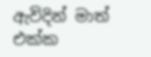ඇවිදින් මාත් එක්ක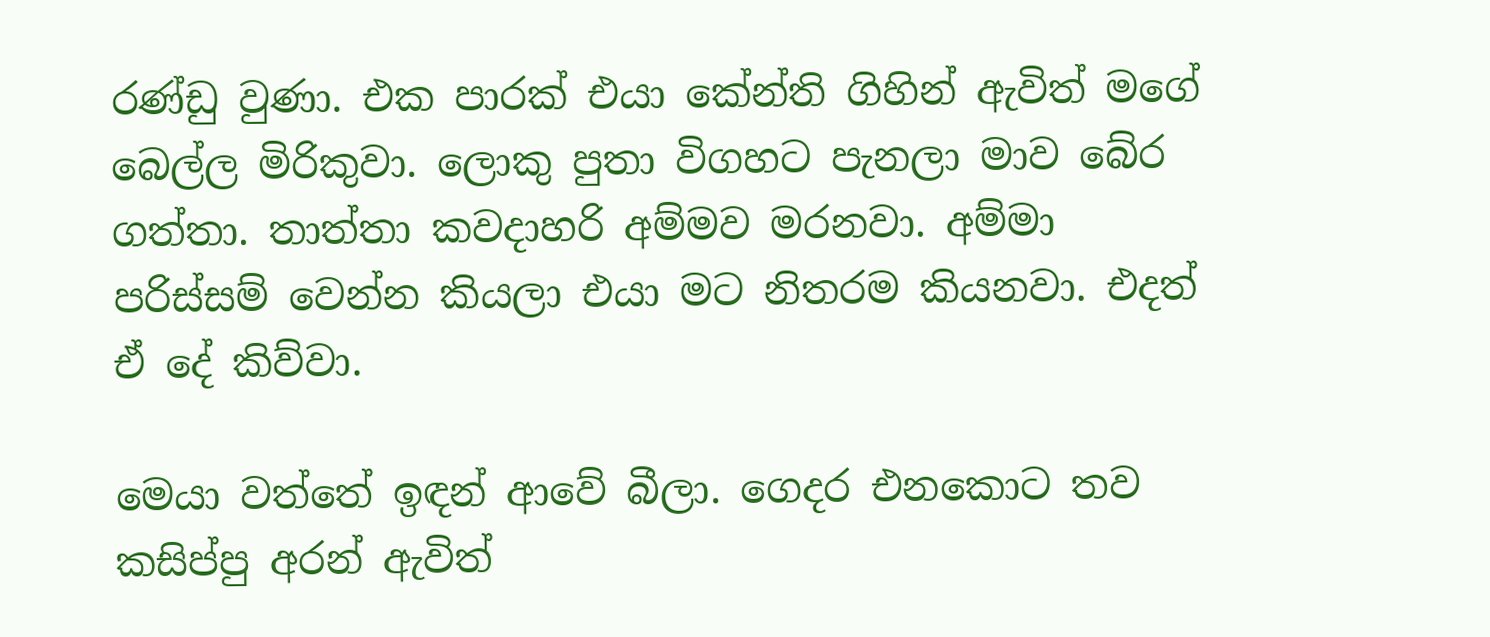රණ්ඩු වුණා. එක පාරක් එයා කේන්ති ගිහින් ඇවිත් මගේ බෙල්ල මිරිකුවා. ලොකු පුතා විගහට පැනලා මාව බේර ගත්තා. තාත්තා කවදාහරි අම්මව මරනවා. අම්මා පරිස්සම් වෙන්න කියලා එයා මට නිතරම කියනවා. එදත් ඒ දේ කිව්වා.

මෙයා වත්තේ ඉඳන් ආවේ බීලා. ගෙදර එනකොට තව කසිප්පු අරන් ඇවිත්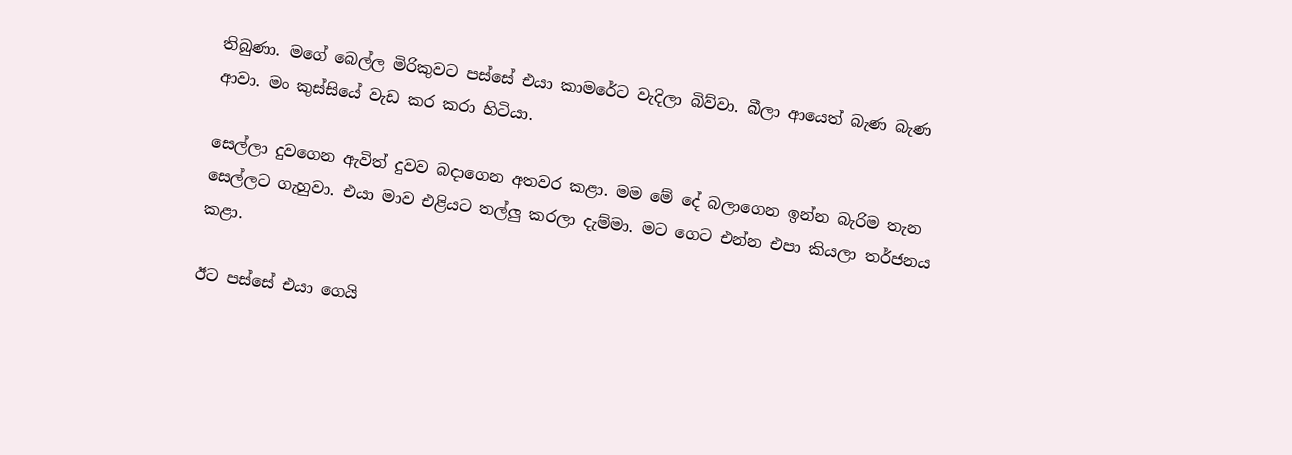තිබුණා. මගේ බෙල්ල මිරිකුවට පස්සේ එයා කාමරේට වැදිලා බිව්වා. බීලා ආයෙත් බැණ බැණ ආවා. මං කුස්සියේ වැඩ කර කරා හිටියා.

සෙල්ලා දුවගෙන ඇවිත් දුවව බදාගෙන අතවර කළා. මම මේ දේ බලාගෙන ඉන්න බැරිම තැන සෙල්ලට ගැහුවා. එයා මාව එළියට තල්ලු කරලා දැම්මා. මට ගෙට එන්න එපා කියලා තර්ජනය කළා.

ඊට පස්සේ එයා ගෙයි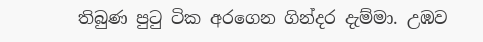තිබුණ පුටු ටික අරගෙන ගින්දර දැම්මා. උඹව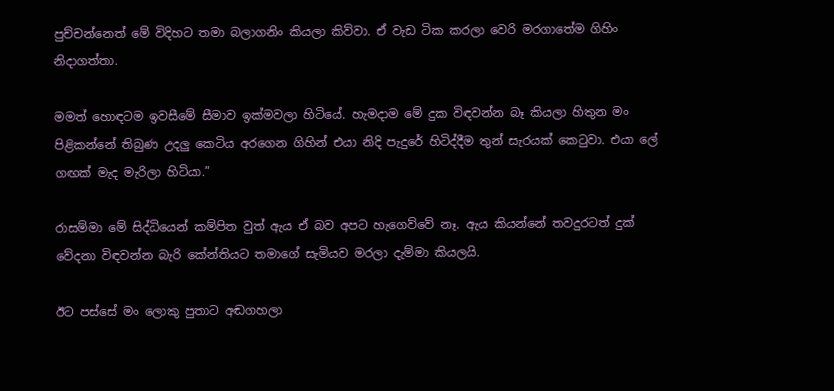පුච්චන්නෙත් මේ විදිහට තමා බලාගනිං කියලා කිව්වා. ඒ වැඩ ටික කරලා වෙරි මරගාතේම ගිහිං නිදාගත්තා.

මමත් හොඳටම ඉවසීමේ සීමාව ඉක්මවලා හිටියේ. හැමදාම මේ දුක විඳවන්න බෑ කියලා හිතුන මං පිළිකන්නේ තිබුණ උදලු කෙටිය අරගෙන ගිහින් එයා නිදි පැදුරේ හිටිද්දීම තුන් සැරයක් කෙටුවා. එයා ලේ ගඟක් මැද මැරිලා හිටියා.”

රාසම්මා මේ සිද්ධියෙන් කම්පිත වුත් ඇය ඒ බව අපට හැගෙව්වේ නෑ. ඇය කියන්නේ තවදුරටත් දුක් වේදනා විඳවන්න බැරි කේන්තියට තමාගේ සැමියව මරලා දැම්මා කියලයි.

ඊට පස්සේ මං ලොකු පුතාට අඬගහලා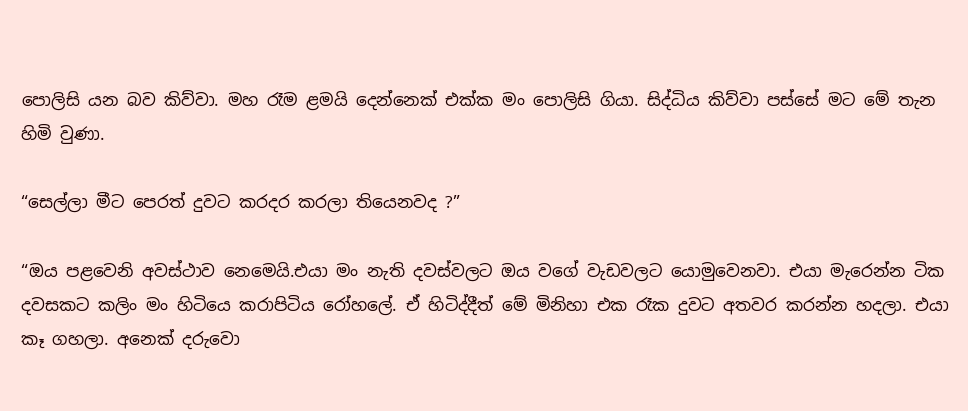පොලිසි යන බව කිව්වා. මහ රෑම ළමයි දෙන්නෙක් එක්ක මං පොලිසි ගියා. සිද්ධිය කිව්වා පස්සේ මට මේ තැන හිමි වුණා.

“සෙල්ලා මීට පෙරත් දුවට කරදර කරලා තියෙනවද ?”

“ඔය පළවෙනි අවස්ථාව නෙමෙයි.එයා මං නැති දවස්වලට ඔය වගේ වැඩවලට යොමුවෙනවා. එයා මැරෙන්න ටික දවසකට කලිං මං හිටියෙ කරාපිටිය රෝහලේ. ඒ හිටිද්දීත් මේ මිනිහා එක රෑක දුවට අතවර කරන්න හදලා. එයා කෑ ගහලා. අනෙක් දරුවො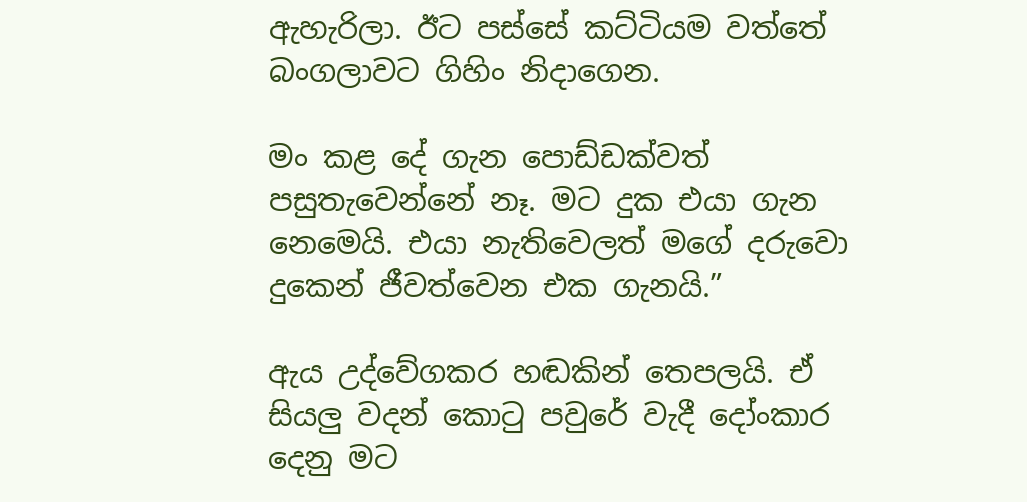ඇහැරිලා. ඊට පස්සේ කට්ටියම වත්තේ බංගලාවට ගිහිං නිදාගෙන.

මං කළ දේ ගැන පොඩ්ඩක්වත් පසුතැවෙන්නේ නෑ. මට දුක එයා ගැන නෙමෙයි. එයා නැතිවෙලත් මගේ දරුවො දුකෙන් ජීවත්වෙන එක ගැනයි.”

ඇය උද්වේගකර හඬකින් තෙපලයි. ඒ සියලු වදන් කොටු පවුරේ වැදී දෝංකාර දෙනු මට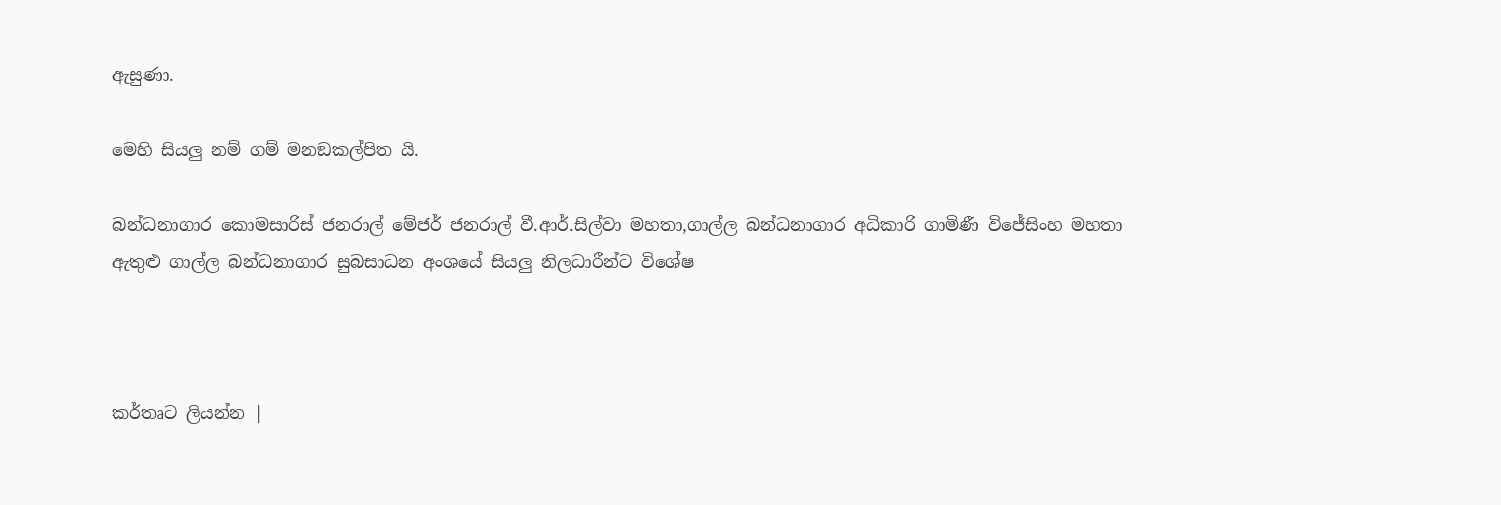ඇසුණා.

මෙහි සියලු නම් ගම් මනඞකල්පිත යි.

බන්ධනාගාර කොමසාරිස් ජනරාල් මේජර් ජනරාල් වී.ආර්.සිල්වා මහතා,ගාල්ල බන්ධනාගාර අධිකාරි ගාමිණී විජේසිංහ මහතා ඇතුළු ගාල්ල බන්ධනාගාර සුබසාධන අංශයේ සියලු නිලධාරීන්ට විශේෂ



කර්තෘට ලියන්න |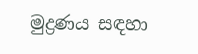මුද්‍රණය සඳහා